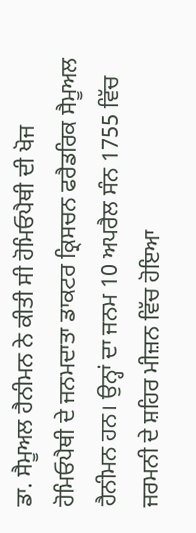ਡਾ. ਸੈਮੂਅਲ ਹੈਨੀਮਨ ਨੇ ਕੀਤੀ ਸੀ ਹੋਮਿਓਪੈਥੀ ਦੀ ਖੋਜ
ਹੋਮਿਓਪੈਥੀ ਦੇ ਜਨਮਦਾਤਾ ਡਾਕਟਰ ਕ੍ਰਿਸਚਨ ਫਰੈਡਰਿਕ ਸੈਮੂਅਲ ਹੈਨੀਮਨ ਹਨ। ਉਨ੍ਹਾਂ ਦਾ ਜਨਮ 10 ਅਪਰੈਲ ਸੰਨ 1755 ਵਿੱਚ ਜਰਮਨੀ ਦੇ ਸ਼ਹਿਰ ਮੀਜ਼ਨ ਵਿੱਚ ਹੋਇਆ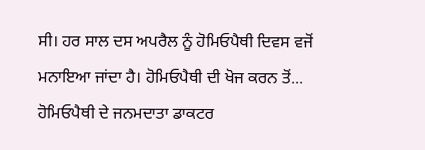ਸੀ। ਹਰ ਸਾਲ ਦਸ ਅਪਰੈਲ ਨੂੰ ਹੋਮਿਓਪੈਥੀ ਦਿਵਸ ਵਜੋਂ ਮਨਾਇਆ ਜਾਂਦਾ ਹੈ। ਹੋਮਿਓਪੈਥੀ ਦੀ ਖੋਜ ਕਰਨ ਤੋਂ...
ਹੋਮਿਓਪੈਥੀ ਦੇ ਜਨਮਦਾਤਾ ਡਾਕਟਰ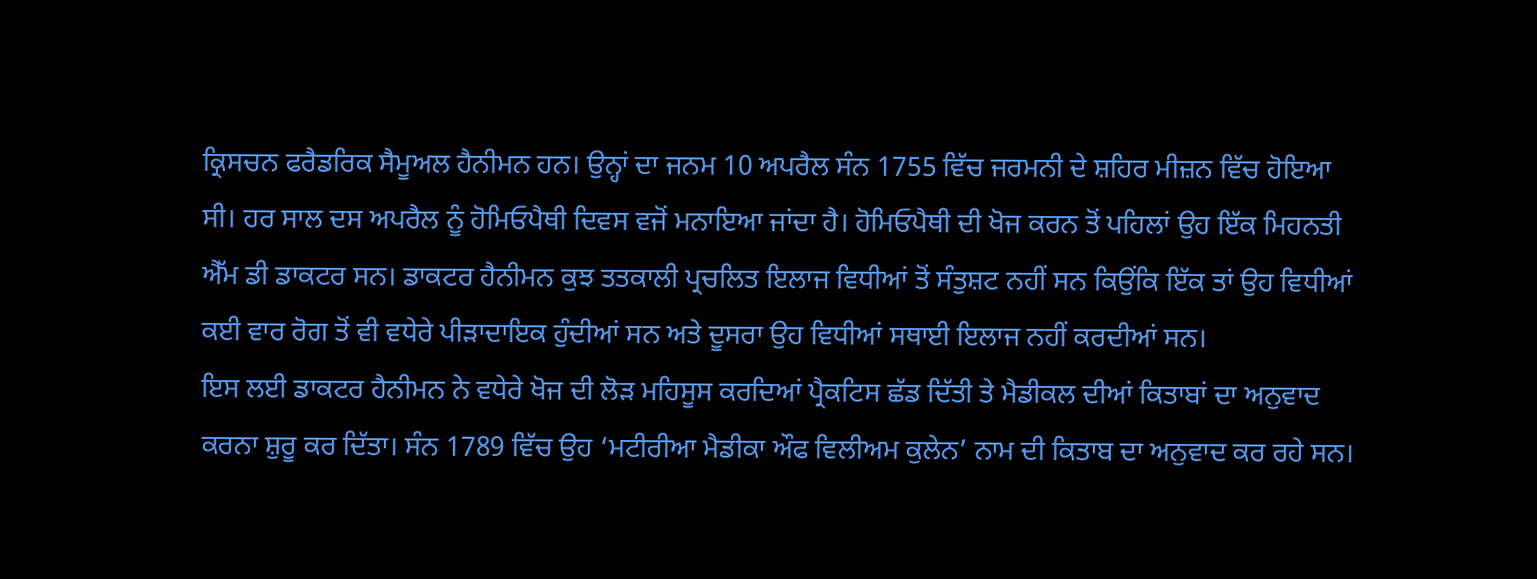ਕ੍ਰਿਸਚਨ ਫਰੈਡਰਿਕ ਸੈਮੂਅਲ ਹੈਨੀਮਨ ਹਨ। ਉਨ੍ਹਾਂ ਦਾ ਜਨਮ 10 ਅਪਰੈਲ ਸੰਨ 1755 ਵਿੱਚ ਜਰਮਨੀ ਦੇ ਸ਼ਹਿਰ ਮੀਜ਼ਨ ਵਿੱਚ ਹੋਇਆ ਸੀ। ਹਰ ਸਾਲ ਦਸ ਅਪਰੈਲ ਨੂੰ ਹੋਮਿਓਪੈਥੀ ਦਿਵਸ ਵਜੋਂ ਮਨਾਇਆ ਜਾਂਦਾ ਹੈ। ਹੋਮਿਓਪੈਥੀ ਦੀ ਖੋਜ ਕਰਨ ਤੋਂ ਪਹਿਲਾਂ ਉਹ ਇੱਕ ਮਿਹਨਤੀ ਐੱਮ ਡੀ ਡਾਕਟਰ ਸਨ। ਡਾਕਟਰ ਹੈਨੀਮਨ ਕੁਝ ਤਤਕਾਲੀ ਪ੍ਰਚਲਿਤ ਇਲਾਜ ਵਿਧੀਆਂ ਤੋਂ ਸੰਤੁਸ਼ਟ ਨਹੀਂ ਸਨ ਕਿਉਂਕਿ ਇੱਕ ਤਾਂ ਉਹ ਵਿਧੀਆਂ ਕਈ ਵਾਰ ਰੋਗ ਤੋਂ ਵੀ ਵਧੇਰੇ ਪੀੜਾਦਾਇਕ ਹੁੰਦੀਆਂ ਸਨ ਅਤੇ ਦੂਸਰਾ ਉਹ ਵਿਧੀਆਂ ਸਥਾਈ ਇਲਾਜ ਨਹੀਂ ਕਰਦੀਆਂ ਸਨ।
ਇਸ ਲਈ ਡਾਕਟਰ ਹੈਨੀਮਨ ਨੇ ਵਧੇਰੇ ਖੋਜ ਦੀ ਲੋੜ ਮਹਿਸੂਸ ਕਰਦਿਆਂ ਪ੍ਰੈਕਟਿਸ ਛੱਡ ਦਿੱਤੀ ਤੇ ਮੈਡੀਕਲ ਦੀਆਂ ਕਿਤਾਬਾਂ ਦਾ ਅਨੁਵਾਦ ਕਰਨਾ ਸ਼ੁਰੂ ਕਰ ਦਿੱਤਾ। ਸੰਨ 1789 ਵਿੱਚ ਉਹ ‘ਮਟੀਰੀਆ ਮੈਡੀਕਾ ਔਫ ਵਿਲੀਅਮ ਕੁਲੇਨ’ ਨਾਮ ਦੀ ਕਿਤਾਬ ਦਾ ਅਨੁਵਾਦ ਕਰ ਰਹੇ ਸਨ।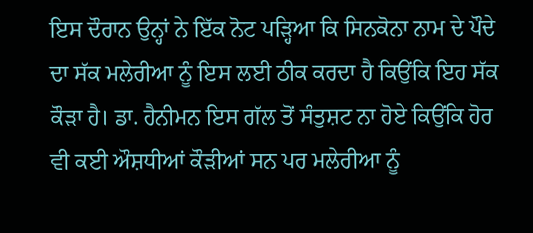ਇਸ ਦੌਰਾਨ ਉਨ੍ਹਾਂ ਨੇ ਇੱਕ ਨੋਟ ਪੜ੍ਹਿਆ ਕਿ ਸਿਨਕੋਨਾ ਨਾਮ ਦੇ ਪੌਦੇ ਦਾ ਸੱਕ ਮਲੇਰੀਆ ਨੂੰ ਇਸ ਲਈ ਠੀਕ ਕਰਦਾ ਹੈ ਕਿਉਂਕਿ ਇਹ ਸੱਕ ਕੌੜਾ ਹੈ। ਡਾ. ਹੈਨੀਮਨ ਇਸ ਗੱਲ ਤੋਂ ਸੰਤੁਸ਼ਟ ਨਾ ਹੋਏ ਕਿਉਂਕਿ ਹੋਰ ਵੀ ਕਈ ਔਸ਼ਧੀਆਂ ਕੌੜੀਆਂ ਸਨ ਪਰ ਮਲੇਰੀਆ ਨੂੰ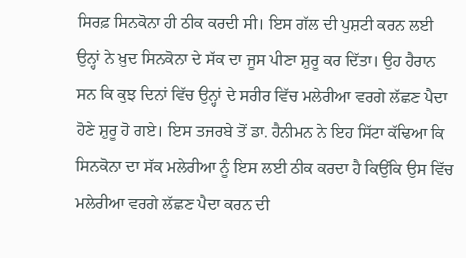ਸਿਰਫ਼ ਸਿਨਕੋਨਾ ਹੀ ਠੀਕ ਕਰਦੀ ਸੀ। ਇਸ ਗੱਲ ਦੀ ਪੁਸ਼ਟੀ ਕਰਨ ਲਈ ਉਨ੍ਹਾਂ ਨੇ ਖ਼ੁਦ ਸਿਨਕੋਨਾ ਦੇ ਸੱਕ ਦਾ ਜੂਸ ਪੀਣਾ ਸ਼ੁਰੂ ਕਰ ਦਿੱਤਾ। ਉਹ ਹੈਰਾਨ ਸਨ ਕਿ ਕੁਝ ਦਿਨਾਂ ਵਿੱਚ ਉਨ੍ਹਾਂ ਦੇ ਸਰੀਰ ਵਿੱਚ ਮਲੇਰੀਆ ਵਰਗੇ ਲੱਛਣ ਪੈਦਾ ਹੋਣੇ ਸ਼ੁਰੂ ਹੋ ਗਏ। ਇਸ ਤਜਰਬੇ ਤੋਂ ਡਾ. ਹੈਨੀਮਨ ਨੇ ਇਹ ਸਿੱਟਾ ਕੱਢਿਆ ਕਿ ਸਿਨਕੋਨਾ ਦਾ ਸੱਕ ਮਲੇਰੀਆ ਨੂੰ ਇਸ ਲਈ ਠੀਕ ਕਰਦਾ ਹੈ ਕਿਉਂਕਿ ਉਸ ਵਿੱਚ ਮਲੇਰੀਆ ਵਰਗੇ ਲੱਛਣ ਪੈਦਾ ਕਰਨ ਦੀ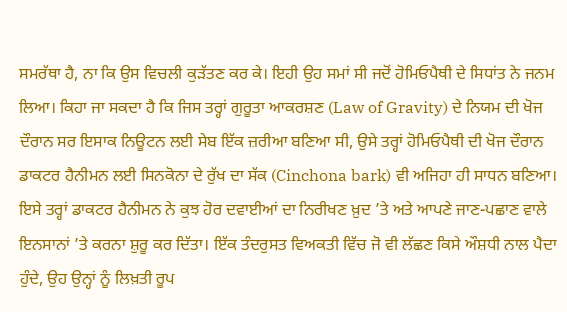ਸਮਰੱਥਾ ਹੈ, ਨਾ ਕਿ ਉਸ ਵਿਚਲੀ ਕੁੜੱਤਣ ਕਰ ਕੇ। ਇਹੀ ਉਹ ਸਮਾਂ ਸੀ ਜਦੋਂ ਹੋਮਿਓਪੈਥੀ ਦੇ ਸਿਧਾਂਤ ਨੇ ਜਨਮ ਲਿਆ। ਕਿਹਾ ਜਾ ਸਕਦਾ ਹੈ ਕਿ ਜਿਸ ਤਰ੍ਹਾਂ ਗੁਰੂਤਾ ਆਕਰਸ਼ਣ (Law of Gravity) ਦੇ ਨਿਯਮ ਦੀ ਖੋਜ ਦੌਰਾਨ ਸਰ ਇਸਾਕ ਨਿਊਟਨ ਲਈ ਸੇਬ ਇੱਕ ਜ਼ਰੀਆ ਬਣਿਆ ਸੀ, ਉਸੇ ਤਰ੍ਹਾਂ ਹੋਮਿਓਪੈਥੀ ਦੀ ਖੋਜ ਦੌਰਾਨ ਡਾਕਟਰ ਹੈਨੀਮਨ ਲਈ ਸਿਨਕੋਨਾ ਦੇ ਰੁੱਖ ਦਾ ਸੱਕ (Cinchona bark) ਵੀ ਅਜਿਹਾ ਹੀ ਸਾਧਨ ਬਣਿਆ।
ਇਸੇ ਤਰ੍ਹਾਂ ਡਾਕਟਰ ਹੈਨੀਮਨ ਨੇ ਕੁਝ ਹੋਰ ਦਵਾਈਆਂ ਦਾ ਨਿਰੀਖਣ ਖ਼ੁਦ ’ਤੇ ਅਤੇ ਆਪਣੇ ਜਾਣ-ਪਛਾਣ ਵਾਲੇ ਇਨਸਾਨਾਂ ’ਤੇ ਕਰਨਾ ਸ਼ੁਰੂ ਕਰ ਦਿੱਤਾ। ਇੱਕ ਤੰਦਰੁਸਤ ਵਿਅਕਤੀ ਵਿੱਚ ਜੋ ਵੀ ਲੱਛਣ ਕਿਸੇ ਔਸ਼ਧੀ ਨਾਲ ਪੈਦਾ ਹੁੰਦੇ, ਉਹ ਉਨ੍ਹਾਂ ਨੂੰ ਲਿਖ਼ਤੀ ਰੂਪ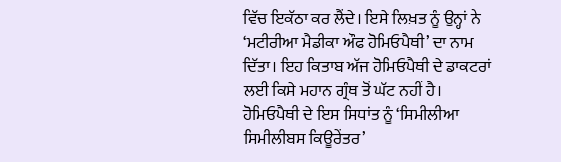ਵਿੱਚ ਇਕੱਠਾ ਕਰ ਲੈਂਦੇ। ਇਸੇ ਲਿਖ਼ਤ ਨੂੰ ਉਨ੍ਹਾਂ ਨੇ ‘ਮਟੀਰੀਆ ਮੈਡੀਕਾ ਔਫ ਹੋਮਿਓਪੈਥੀ’ ਦਾ ਨਾਮ ਦਿੱਤਾ। ਇਹ ਕਿਤਾਬ ਅੱਜ ਹੋਮਿਓਪੈਥੀ ਦੇ ਡਾਕਟਰਾਂ ਲਈ ਕਿਸੇ ਮਹਾਨ ਗ੍ਰੰਥ ਤੋਂ ਘੱਟ ਨਹੀਂ ਹੈ।
ਹੋਮਿਓਪੈਥੀ ਦੇ ਇਸ ਸਿਧਾਂਤ ਨੂੰ ‘ਸਿਮੀਲੀਆ ਸਿਮੀਲੀਬਸ ਕਿਊਰੇਂਤਰ’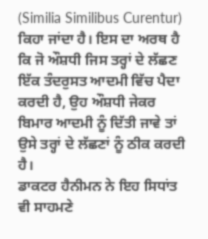(Similia Similibus Curentur) ਕਿਹਾ ਜਾਂਦਾ ਹੈ। ਇਸ ਦਾ ਅਰਥ ਹੈ ਕਿ ਜੋ ਔਸ਼ਧੀ ਜਿਸ ਤਰ੍ਹਾਂ ਦੇ ਲੱਛਣ ਇੱਕ ਤੰਦਰੁਸਤ ਆਦਮੀ ਵਿੱਚ ਪੈਦਾ ਕਰਦੀ ਹੈ, ਉਹ ਔਸ਼ਧੀ ਜੇਕਰ ਬਿਮਾਰ ਆਦਮੀ ਨੂੰ ਦਿੱਤੀ ਜਾਵੇ ਤਾਂ ਉਸੇ ਤਰ੍ਹਾਂ ਦੇ ਲੱਛਣਾਂ ਨੂੰ ਠੀਕ ਕਰਦੀ ਹੈ।
ਡਾਕਟਰ ਹੈਨੀਮਨ ਨੇ ਇਹ ਸਿਧਾਂਤ ਵੀ ਸਾਹਮਣੇ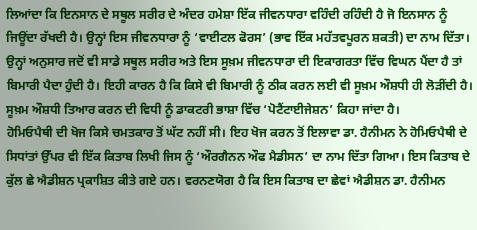ਲਿਆਂਦਾ ਕਿ ਇਨਸਾਨ ਦੇ ਸਥੂਲ ਸਰੀਰ ਦੇ ਅੰਦਰ ਹਮੇਸ਼ਾ ਇੱਕ ਜੀਵਨਧਾਰਾ ਵਹਿੰਦੀ ਰਹਿੰਦੀ ਹੈ ਜੋ ਇਨਸਾਨ ਨੂੰ ਜਿਊਂਦਾ ਰੱਖਦੀ ਹੈ। ਉਨ੍ਹਾਂ ਇਸ ਜੀਵਨਧਾਰਾ ਨੂੰ ‘ਵਾਈਟਲ ਫੋਰਸ’ (ਭਾਵ ਇੱਕ ਮਹੱਤਵਪੂਰਨ ਸ਼ਕਤੀ) ਦਾ ਨਾਮ ਦਿੱਤਾ। ਉਨ੍ਹਾਂ ਅਨੁਸਾਰ ਜਦੋਂ ਵੀ ਸਾਡੇ ਸਥੂਲ ਸਰੀਰ ਅਤੇ ਇਸ ਸੂਖ਼ਮ ਜੀਵਨਧਾਰਾ ਦੀ ਇਕਾਗਰਤਾ ਵਿੱਚ ਵਿਘਨ ਪੈਂਦਾ ਹੈ ਤਾਂ ਬਿਮਾਰੀ ਪੈਦਾ ਹੁੰਦੀ ਹੈ। ਇਹੀ ਕਾਰਨ ਹੈ ਕਿ ਕਿਸੇ ਵੀ ਬਿਮਾਰੀ ਨੂੰ ਠੀਕ ਕਰਨ ਲਈ ਵੀ ਸੂਖ਼ਮ ਔਸ਼ਧੀ ਹੀ ਲੋੜੀਂਦੀ ਹੈ। ਸੂਖ਼ਮ ਔਸ਼ਧੀ ਤਿਆਰ ਕਰਨ ਦੀ ਵਿਧੀ ਨੂੰ ਡਾਕਟਰੀ ਭਾਸ਼ਾ ਵਿੱਚ ‘ਪੋਟੈਂਟਾਈਜੇਸ਼ਨ’ ਕਿਹਾ ਜਾਂਦਾ ਹੈ।
ਹੋਮਿਓਪੈਥੀ ਦੀ ਖੋਜ ਕਿਸੇ ਚਮਤਕਾਰ ਤੋਂ ਘੱਟ ਨਹੀਂ ਸੀ। ਇਹ ਖੋਜ ਕਰਨ ਤੋਂ ਇਲਾਵਾ ਡਾ. ਹੈਨੀਮਨ ਨੇ ਹੋਮਿਓਪੈਥੀ ਦੇ ਸਿਧਾਂਤਾਂ ਉੱਪਰ ਵੀ ਇੱਕ ਕਿਤਾਬ ਲਿਖੀ ਜਿਸ ਨੂੰ ‘ਔਰਗੈਨਨ ਔਫ ਮੈਡੀਸਨ’ ਦਾ ਨਾਮ ਦਿੱਤਾ ਗਿਆ। ਇਸ ਕਿਤਾਬ ਦੇ ਕੁੱਲ ਛੇ ਐਡੀਸ਼ਨ ਪ੍ਰਕਾਸ਼ਿਤ ਕੀਤੇ ਗਏ ਹਨ। ਵਰਨਣਯੋਗ ਹੈ ਕਿ ਇਸ ਕਿਤਾਬ ਦਾ ਛੇਵਾਂ ਐਡੀਸ਼ਨ ਡਾ. ਹੈਨੀਮਨ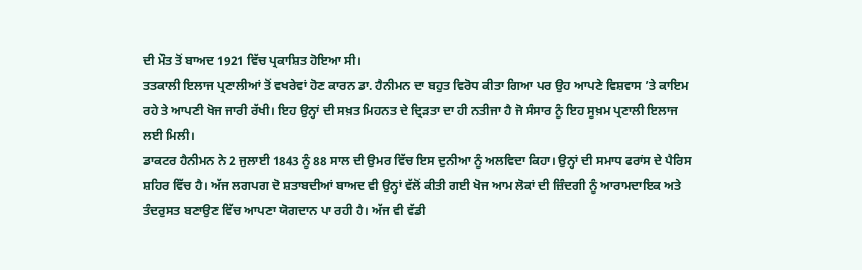ਦੀ ਮੌਤ ਤੋਂ ਬਾਅਦ 1921 ਵਿੱਚ ਪ੍ਰਕਾਸ਼ਿਤ ਹੋਇਆ ਸੀ।
ਤਤਕਾਲੀ ਇਲਾਜ ਪ੍ਰਣਾਲੀਆਂ ਤੋਂ ਵਖਰੇਵਾਂ ਹੋਣ ਕਾਰਨ ਡਾ. ਹੈਨੀਮਨ ਦਾ ਬਹੁਤ ਵਿਰੋਧ ਕੀਤਾ ਗਿਆ ਪਰ ਉਹ ਆਪਣੇ ਵਿਸ਼ਵਾਸ ’ਤੇ ਕਾਇਮ ਰਹੇ ਤੇ ਆਪਣੀ ਖੋਜ ਜਾਰੀ ਰੱਖੀ। ਇਹ ਉਨ੍ਹਾਂ ਦੀ ਸਖ਼ਤ ਮਿਹਨਤ ਦੇ ਦ੍ਰਿੜਤਾ ਦਾ ਹੀ ਨਤੀਜਾ ਹੈ ਜੋ ਸੰਸਾਰ ਨੂੰ ਇਹ ਸੂਖ਼ਮ ਪ੍ਰਣਾਲੀ ਇਲਾਜ ਲਈ ਮਿਲੀ।
ਡਾਕਟਰ ਹੈਨੀਮਨ ਨੇ 2 ਜੁਲਾਈ 1843 ਨੂੰ 88 ਸਾਲ ਦੀ ਉਮਰ ਵਿੱਚ ਇਸ ਦੁਨੀਆ ਨੂੰ ਅਲਵਿਦਾ ਕਿਹਾ। ਉਨ੍ਹਾਂ ਦੀ ਸਮਾਧ ਫਰਾਂਸ ਦੇ ਪੈਰਿਸ ਸ਼ਹਿਰ ਵਿੱਚ ਹੈ। ਅੱਜ ਲਗਪਗ ਦੋ ਸ਼ਤਾਬਦੀਆਂ ਬਾਅਦ ਵੀ ਉਨ੍ਹਾਂ ਵੱਲੋਂ ਕੀਤੀ ਗਈ ਖੋਜ ਆਮ ਲੋਕਾਂ ਦੀ ਜ਼ਿੰਦਗੀ ਨੂੰ ਆਰਾਮਦਾਇਕ ਅਤੇ ਤੰਦਰੁਸਤ ਬਣਾਉਣ ਵਿੱਚ ਆਪਣਾ ਯੋਗਦਾਨ ਪਾ ਰਹੀ ਹੈ। ਅੱਜ ਵੀ ਵੱਡੀ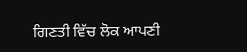ਗਿਣਤੀ ਵਿੱਚ ਲੋਕ ਆਪਣੀ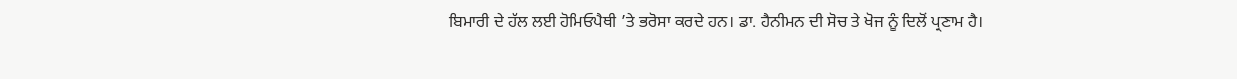ਬਿਮਾਰੀ ਦੇ ਹੱਲ ਲਈ ਹੋਮਿਓਪੈਥੀ ’ਤੇ ਭਰੋਸਾ ਕਰਦੇ ਹਨ। ਡਾ. ਹੈਨੀਮਨ ਦੀ ਸੋਚ ਤੇ ਖੋਜ ਨੂੰ ਦਿਲੋਂ ਪ੍ਰਣਾਮ ਹੈ।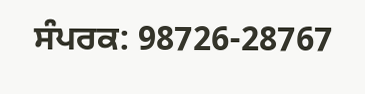ਸੰਪਰਕ: 98726-28767